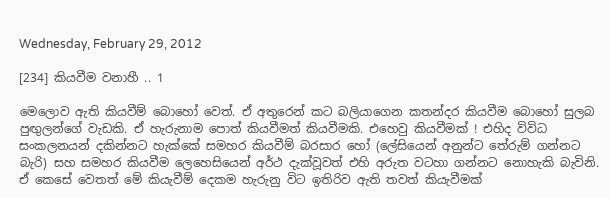Wednesday, February 29, 2012

[234] කියවීම වනාහී .. 1

මෙලොව ඇති කියවීම් බොහෝ වෙත්. ඒ අතුරෙන් කට බලියාගෙන කතන්දර කියවීම බොහෝ සුලබ පුඟුලන්ගේ වැඩකි. ඒ හැරුනාම පොත් කියවීමත් කියවීමකි. එහෙවු කියවීමක් ! එහිද විවිධ සංකලනයන් දකින්නට හැක්කේ සමහර කියවීම් බරසාර හෝ (ලේසියෙන් අනුන්ට තේරුම් ගන්නට බැරි) සහ සමහර කියවීම ලෙහෙසියෙන් අර්ථ දැක්වූවත් එහි අරුත වටහා ගන්නට නොහැකි බැවිනි. ඒ කෙසේ වෙතත් මේ කියැවීම් දෙකම හැරුනු විට ඉතිරිව ඇති තවත් කියැවීමක්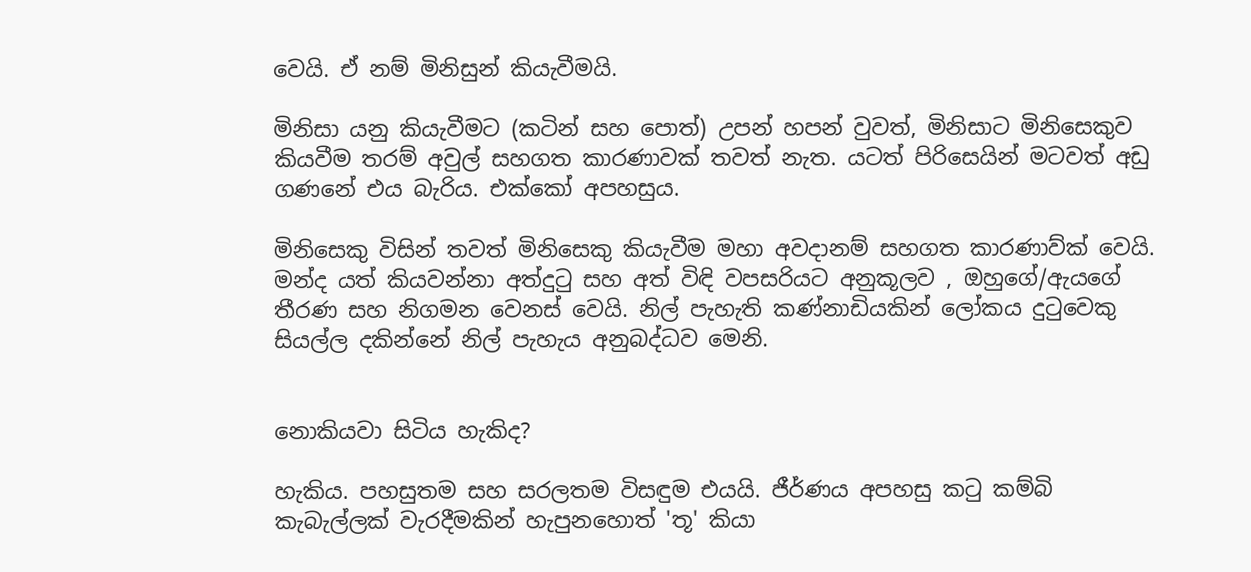වෙයි. ඒ නම් මිනිසුන් කියැවීමයි.

මිනිසා යනු කියැවීමට (කටින් සහ පොත්) උපන් හපන් වුවත්, මිනිසාට මිනිසෙකුව කියවීම තරම් අවුල් සහගත කාරණාවක් තවත් නැත. යටත් පිරිසෙයින් මටවත් අඩු ගණනේ එය බැරිය. එක්කෝ අපහසුය.

මිනිසෙකු විසින් තවත් මිනිසෙකු කියැවීම මහා අවදානම් සහගත කාරණාව්ක් වෙයි. මන්ද යත් කියවන්නා අත්දුටු සහ අත් විඳි වපසරියට අනුකූලව , ඔහුගේ/ඇයගේ තීරණ සහ නිගමන වෙනස් වෙයි. නිල් පැහැති කණ්නාඩියකින් ලෝකය දුටුවෙකු සියල්ල දකින්නේ නිල් පැහැය අනුබද්ධව මෙනි.


නොකියවා සිටිය හැකිද?

හැකිය. පහසුතම සහ සරලතම විසඳුම එයයි. ජීර්ණය අපහසු කටු කම්බි කැබැල්ලක් වැරදීමකින් හැපුනහොත් 'තූ' කියා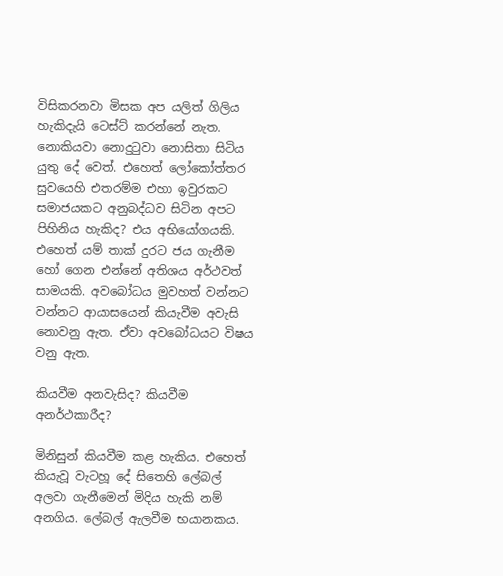විසිකරනවා මිසක අප යලිත් ගිලිය හැකිදැයි ටෙස්ට් කරන්නේ නැත. නොකියවා නොදුටුවා නොසිතා සිටිය යුතු දේ වෙත්. එහෙත් ලෝකෝත්තර සුවයෙහි එතරම්ම එහා ඉවුරකට සමාජයකට අනුබද්ධව සිටින අපට පිහිනිය හැකිද? එය අභියෝගයකි. එහෙත් යම් තාක් දුරට ජය ගැනීම හෝ ගෙන එන්නේ අතිශය අර්ථවත් සාමයකි. අවබෝධය මුවහත් වන්නට වන්නට ආයාසයෙන් කියැවීම අවැසි නොවනු ඇත. ඒවා අවබෝධයට විෂය වනු ඇත.

කියවීම අනවැසිද? කියවීම අනර්ථකාරීද?

මිනිසුන් කියවීම කළ හැකිය. එහෙත් කියැවූ වැටහූ දේ සිතෙහි ලේබල් අලවා ගැනීමෙන් මිදිය හැකි නම් අනගිය. ලේබල් ඇලවීම භයානකය.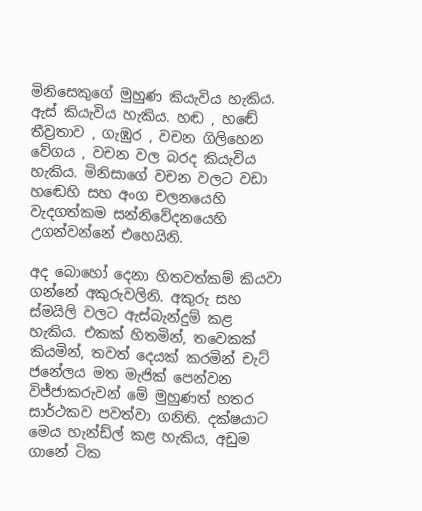මිනිසෙකුගේ මුහුණ කියැවිය හැකිය. ඇස් කියැවිය හැකිය. හඬ , හඬේ තීව්‍රතාව , ගැඹුර , වචන ගිලිහෙන වේගය , වචන වල බරද කියැවිය හැකිය. මිනිසාගේ වචන වලට වඩා හඬෙහි සහ අංග චලනයෙහි වැදගත්කම සන්නිවේදනයෙහි උගන්වන්නේ එහෙයිනි.

අද බොහෝ දෙනා හිතවත්කම් කියවා ගන්නේ අකුරුවලිනි. අකුරු සහ ස්මයිලි වලට ඇස්බැන්දුම් කළ හැකිය. එකක් හිතමින්, තවෙකක් කියමින්, තවත් දෙයක් කරමින් චැට් ජනේලය මත මැජික් පෙන්වන විජ්ජාකරුවන් මේ මුහුණත් හතර සාර්ථකව පවත්වා ගනිති. දක්ෂයාට මෙය හැන්ඩ්ල් කළ හැකිය, අඩුම ගානේ ටික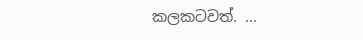කලකටවත්. ...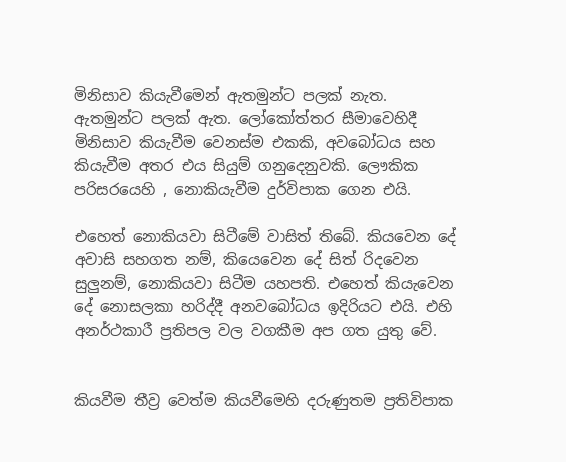මිනිසාව කියැවීමෙන් ඇතමුන්ට පලක් නැත. ඇතමුන්ට පලක් ඇත. ලෝකෝත්තර සීමාවෙහිදී මිනිසාව කියැවීම වෙනස්ම එකකි, අවබෝධය සහ කියැවීම අතර එය සියුම් ගනුදෙනුවකි. ලෞකික පරිසරයෙහි , නොකියැවීම දුර්විපාක ගෙන එයි.

එහෙත් නොකියවා සිටීමේ වාසිත් තිබේ. කියවෙන දේ අවාසි සහගත නම්, කියෙවෙන දේ සිත් රිදවෙන සුලුනම්, නොකියවා සිටීම යහපති. එහෙත් කියැවෙන දේ නොසලකා හරිද්දී අනවබෝධය ඉදිරියට එයි. එහි අනර්ථකාරී ප්‍රතිපල වල වගකීම අප ගත යුතු වේ.


කියවීම තීව්‍ර වෙත්ම කියවීමෙහි දරුණුතම ප්‍රතිවිපාක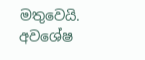මතුවෙයි. අවශේෂ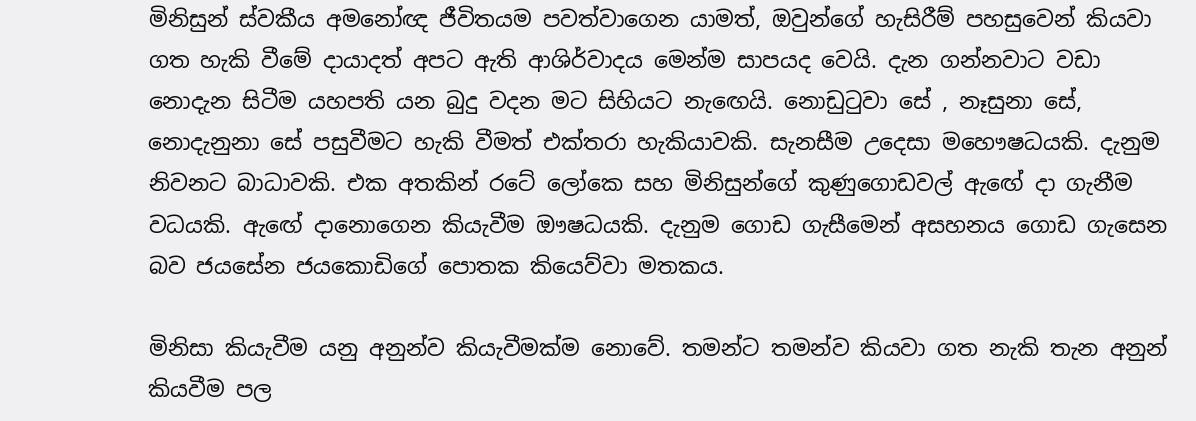මිනිසුන් ස්වකීය අමනෝඥ ජීවිතයම පවත්වාගෙන යාමත්, ඔවුන්ගේ හැසිරීම් පහසුවෙන් කියවා ගත හැකි වීමේ දායාදත් අපට ඇති ආශිර්වාදය මෙන්ම සාපයද වෙයි. දැන ගන්නවාට වඩා නොදැන සිටීම යහපති යන බුදු වදන මට සිහියට නැඟෙයි. නොඩුටුවා සේ , නෑසුනා සේ, නොදැනුනා සේ පසුවීමට හැකි වීමත් එක්තරා හැකියාවකි. සැනසීම උදෙසා මහෞෂධයකි. දැනුම නිවනට බාධාවකි. එක අතකින් රටේ ලෝකෙ සහ මිනිසුන්ගේ කුණුගොඩවල් ඇඟේ දා ගැනීම වධයකි. ඇඟේ දානොගෙන කියැවීම ඖෂධයකි. දැනුම ගොඩ ගැසීමෙන් අසහනය ගොඩ ගැසෙන බව ජයසේන ජයකොඩිගේ පොතක කියෙව්වා මතකය.

මිනිසා කියැවීම යනු අනුන්ව කියැවීමක්ම නොවේ. තමන්ට තමන්ව කියවා ගත නැකි තැන අනුන් කියවීම පල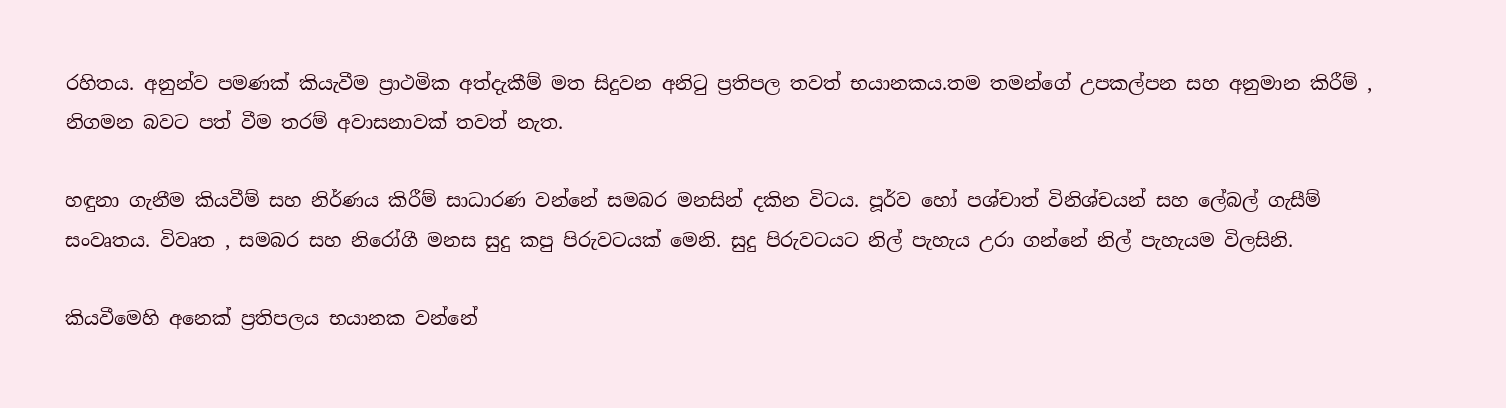රහිතය. අනුන්ව පමණක් කියැවීම ප්‍රාථමික අත්දැකීම් මත සිදුවන අනිටු ප්‍රතිපල තවත් භයානකය.තම තමන්ගේ උපකල්පන සහ අනුමාන කිරීම් , නිගමන බවට පත් වීම තරම් අවාසනාවක් තවත් නැත.

හඳුනා ගැනීම කියවීම් සහ නිර්ණය කිරීම් සාධාරණ වන්නේ සමබර මනසින් දකින විටය. පූර්ව හෝ පශ්චාත් විනිශ්චයන් සහ ලේබල් ගැසීම් සංවෘතය. විවෘත , සමබර සහ නිරෝගී මනස සුදු කපු පිරුවටයක් මෙනි. සුදු පිරුවටයට නිල් පැහැය උරා ගන්නේ නිල් පැහැයම විලසිනි.

කියවීමෙහි අනෙක් ප්‍රතිපලය භයානක වන්නේ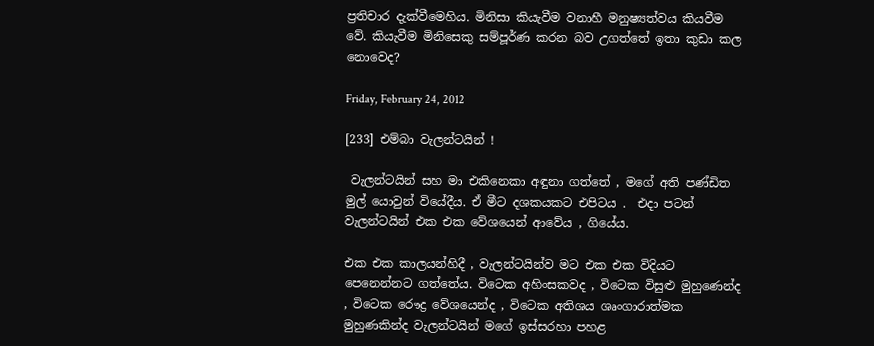ප්‍රතිචාර දැක්වීමෙහිය. මිනිසා කියැවීම වනාහී මනුෂ්‍යත්වය කියවීම වේ. කියැවීම මිනිසෙකු සම්පූර්ණ කරන බව උගත්තේ ඉතා කුඩා කල නොවෙද?

Friday, February 24, 2012

[233] එම්බා වැලන්ටයින් !

 වැලන්ටයින් සහ මා එකිනෙකා අඳුනා ගත්තේ , මගේ අති පණ්ඩිත මුල් යොවුන් වියේදීය. ඒ මීට දශකයකට එපිටය .  එදා පටන් වැලන්ටයින් එක එක වේශයෙන් ආවේය , ගියේය.

එක එක කාලයන්හිදී , වැලන්ටයින්ව මට එක එක විදියට පෙනෙන්නට ගත්තේය. විටෙක අහිංසකවද , විටෙක විසුළු මුහුණෙන්ද , විටෙක රෞද්‍ර වේශයෙන්ද , විටෙක අතිශය ශෘංගාරාත්මක මුහුණකින්ද වැලන්ටයින් මගේ ඉස්සරහා පහළ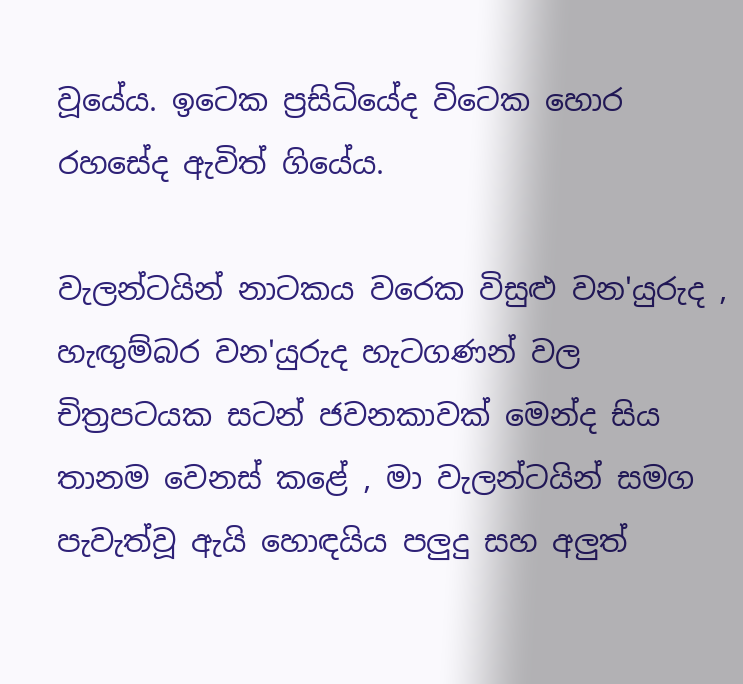වූයේය. ඉටෙක ප්‍රසිධියේද විටෙක හොර රහසේද ඇවිත් ගියේය.

වැලන්ටයින් නාටකය වරෙක විසුළු වන'යුරුද , හැඟුම්බර වන'යුරුද හැටගණන් වල චිත්‍රපටයක සටන් ජවනකාවක් මෙන්ද සිය තානම වෙනස් කළේ , මා වැලන්ටයින් සමග පැවැත්වූ ඇයි හොඳයිය පලුදු සහ අලුත්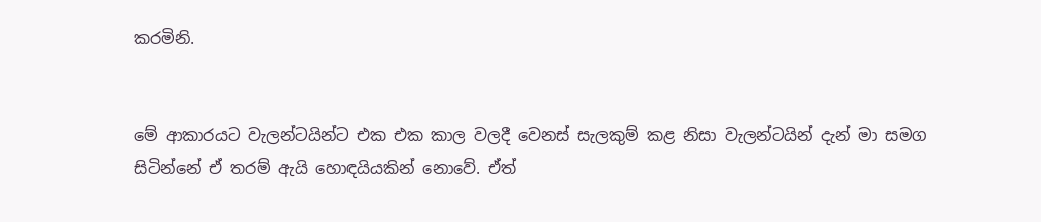කරමිනි.


මේ ආකාරයට වැලන්ටයින්ට එක එක කාල වලදී වෙනස් සැලකුම් කළ නිසා වැලන්ටයින් දැන් මා සමග සිටින්නේ ඒ තරම් ඇයි හොඳයියකින් නොවේ. ඒත්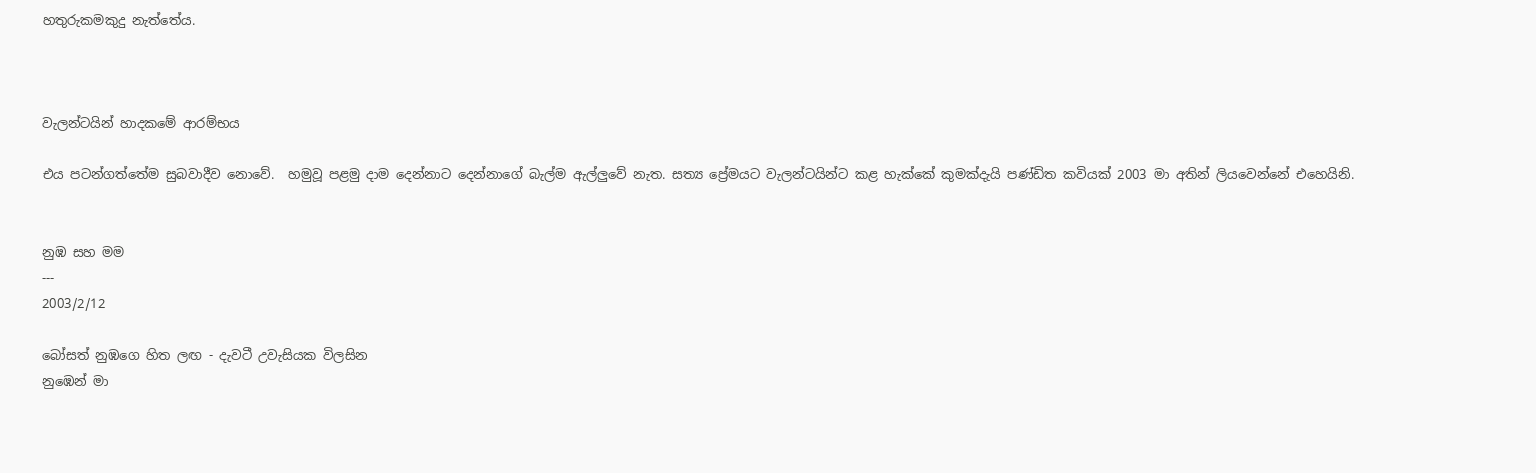හතුරුකමකුදු නැත්තේය.



වැලන්ටයින් හාදකමේ ආරම්භය

එය පටන්ගත්තේම සුබවාදීව නොවේ.  හමුවූ පළමු දාම දෙන්නාට දෙන්නාගේ බැල්ම ඇල්ලුවේ නැත. සත්‍ය ප්‍රේමයට වැලන්ටයින්ට කළ හැක්කේ කුමක්දැයි පණ්ඩිත කවියක් 2003 මා අතින් ලියවෙන්නේ එහෙයිනි.


නුඹ සහ මම
---
2003/2/12

බෝසත් නුඹගෙ හිත ලඟ - දැවටී උවැසියක විලසින
නුඹෙන් මා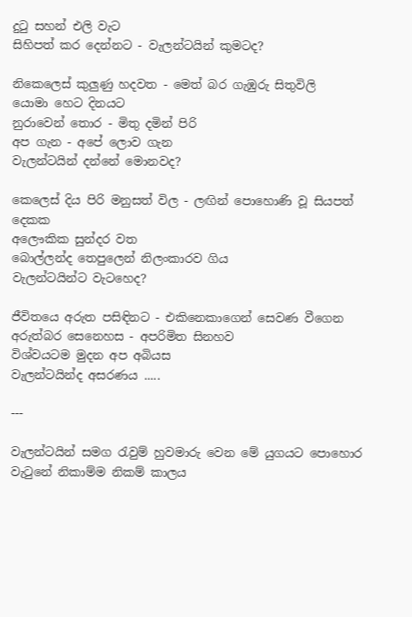දුටු සහන් එලි වැට
සිහිපත් කර දෙන්නට - වැලන්ටයින් කුමටද?

නිකෙලෙස් කුලුණු හදවත - මෙත් බර ගැඹුරු සිතුවිලි
යොමා හෙට දිනයට
නුරාවෙන් තොර - මිතු දමින් පිරි
අප ගැන - අපේ ලොව ගැන
වැලන්ටයින් දන්නේ මොනවද?

කෙලෙස් දිය පිරි මනුසත් විල - ලඟින් පොහොණි වූ සියපත් දෙකක
අලෞකික සුන්දර වත
බොල්ලන්ද තෙපුලෙන් නිලංකාරව ගිය
වැලන්ටයින්ට වැටහෙද?

ජීවිතයෙ අරුත පසිඳිනට - එකිනෙකාගෙන් සෙවණ වීගෙන
අරුත්බර සෙනෙහස - අපරිමිත සිනහව
විශ්වයටම මුදන අප අබියස
වැලන්ටයින්ද අසරණය .....

---

වැලන්ටයින් සමග රැවුම් හුවමාරු වෙන මේ යුගයට පොහොර වැටුනේ නිකාම්ම නිකම් කාලය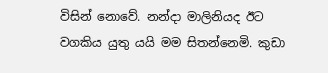විසින් නොවේ. නන්දා මාලිනියද ඊට වගකිය යුතු යයි මම සිතන්නෙමි. කුඩා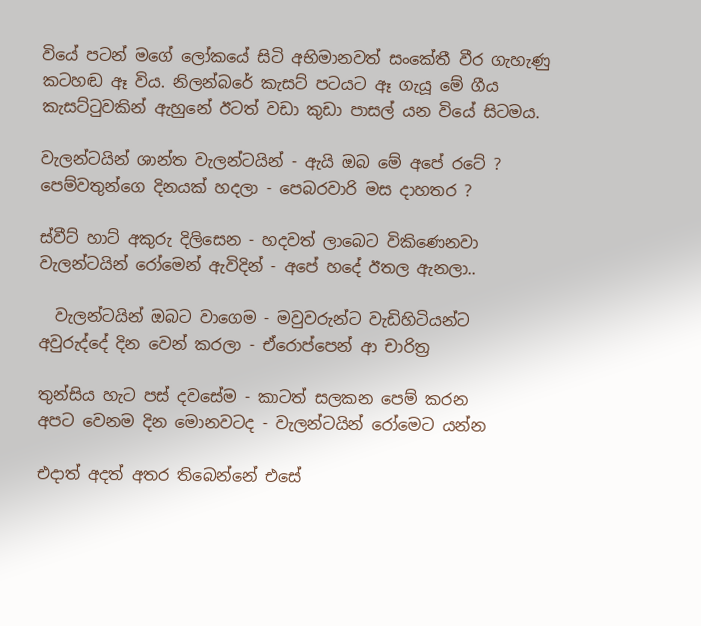වියේ පටන් මගේ ලෝකයේ සිටි අභිමානවත් සංකේතී වීර ගැහැණු කටහඬ ඈ විය. නිලන්බරේ කැසට් පටයට ඈ ගැයූ මේ ගීය කැසට්ටුවකින් ඇහුනේ ඊටත් වඩා කුඩා පාසල් යන වියේ සිටමය.

වැලන්ටයින් ශාන්ත වැලන්ටයින් - ඇයි ඔබ මේ අපේ රටේ ?
පෙම්වතුන්ගෙ දිනයක් හදලා - පෙබරවාරි මස දාහතර ?

ස්වීට් හාට් අකුරු දිලිසෙන - හදවත් ලාබෙට විකිණෙනවා
වැලන්ටයින් රෝමෙන් ඇවිදින් - අපේ හදේ ඊතල ඇනලා..

  වැලන්ටයින් ඔබට වාගෙම - මවුවරුන්ට වැඩිහිටියන්ට
අවුරුද්දේ දින වෙන් කරලා - ඒරොප්පෙන් ආ චාරිත්‍ර

තුන්සිය හැට පස් දවසේම - කාටත් සලකන පෙම් කරන
අපට වෙනම දින මොනවටද - වැලන්ටයින් රෝමෙට යන්න

එදාත් අදත් අතර තිබෙන්නේ එසේ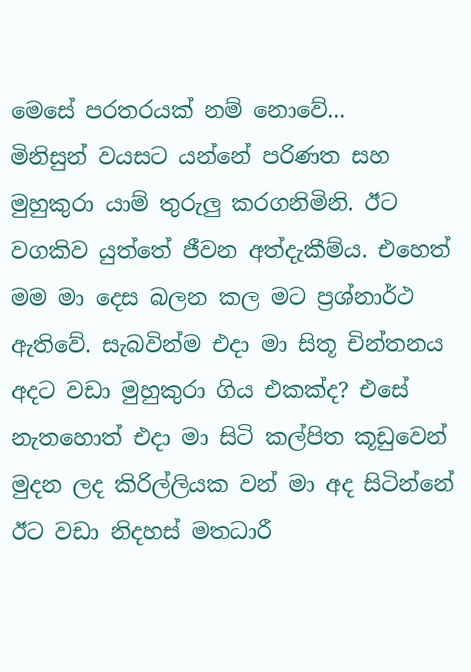මෙසේ පරතරයක් නම් නොවේ...   මිනිසුන් වයසට යන්නේ පරිණත සහ මුහුකුරා යාම් තුරුලු කරගනිමිනි. ඊට වගකිව යුත්තේ ජීවන අත්දැකීම්ය. එහෙත් මම මා දෙස බලන කල මට ප්‍රශ්නාර්ථ ඇතිවේ. සැබවින්ම එදා මා සිතූ චින්තනය අදට වඩා මුහුකුරා ගිය එකක්ද? එසේ නැතහොත් එදා මා සිටි කල්පිත කූඩුවෙන් මුදන ලද කිරිල්ලියක වන් මා අද සිටින්නේ ඊට වඩා නිදහස් මතධාරී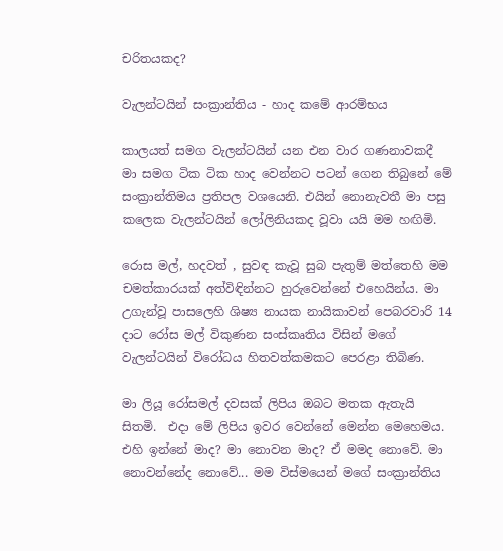චරිතයකද?

වැලන්ටයින් සංක්‍රාන්තිය - හාද කමේ ආරම්භය

කාලයත් සමග වැලන්ටයින් යන එන වාර ගණනාවකදී මා සමග ටික ටික හාද වෙන්නට පටන් ගෙන තිබුනේ මේ සංක්‍රාන්තිමය ප්‍රතිපල වශයෙනි. එයින් නොනැවතී මා පසු කලෙක වැලන්ටයින් ලෝලිනියකද වූවා යයි මම හඟිමි.

රොස මල්, හදවත් , සුවඳ කැවූ සුබ පැතුම් මත්තෙහි මම චමත්කාරයක් අත්විඳින්නට හුරුවෙන්නේ එහෙයින්ය. මා උගැන්වූ පාසලෙහි ශිෂ්‍ය නායක නායිකාවන් පෙබරවාරි 14 දාට රෝස මල් විකුණන සංස්කෘතිය විසින් මගේ වැලන්ටයින් විරෝධය හිතවත්කමකට පෙරළා තිබිණ.

මා ලියූ රෝසමල් දවසක් ලිපිය ඔබට මතක ඇතැයි සිතමි.  එදා මේ ලිපිය ඉවර වෙන්නේ මෙන්න මෙහෙමය. එහි ඉන්නේ මාද? මා නොවන මාද? ඒ මමද නොවේ. මා නොවන්නේද නොවේ... මම විස්මයෙන් මගේ සංක්‍රාන්තිය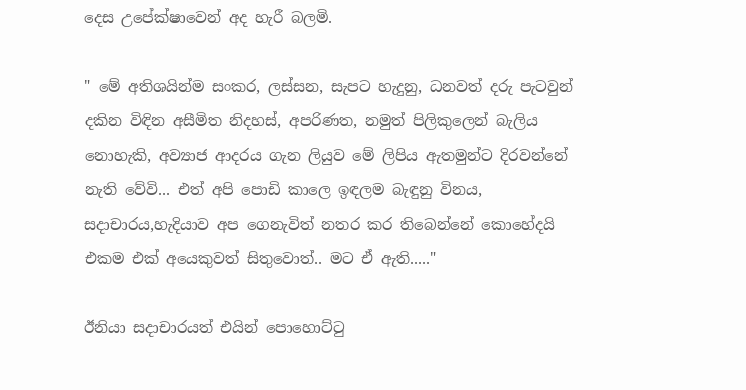දෙස උපේක්ෂාවෙන් අද හැරී බලමි.

" මේ අතිශයින්ම සංකර, ලස්සන, සැපට හැදුනු, ධනවත් දරු පැටවුන් දකින විඳින අසීමිත නිදහස්, අපරිණත, නමුත් පිලිකුලෙන් බැලිය නොහැකි, අව්‍යාජ ආදරය ගැන ලියුව මේ ලිපිය ඇතමුන්ට දිරවන්නේ නැති වේවි... එත් අපි පොඩි කාලෙ ඉඳලම බැඳුනු විනය, සදාචාරය,හැදියාව අප ගෙනැවිත් නතර කර තිබෙන්නේ කොහේදයි එකම එක් අයෙකුවත් සිතුවොත්.. මට ඒ ඇති....."

ඊනියා සදාචාරයත් එයින් පොහොට්ටු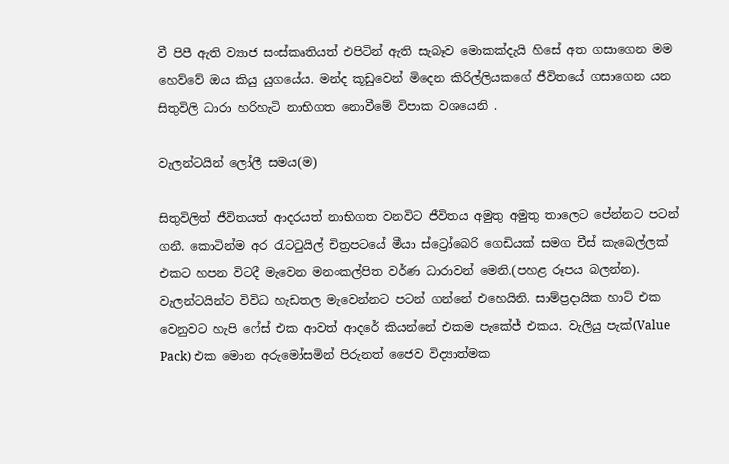වී පිපී ඇති ව්‍යාජ සංස්කෘතියත් එපිටින් ඇති සැබෑව මොකක්දැයි හිසේ අත ගසාගෙන මම හෙව්වේ ඔය කියු යුගයේය. මන්ද කූඩුවෙන් මිදෙන කිරිල්ලියකගේ ජීවිතයේ ගසාගෙන යන සිතුවිලි ධාරා හරිහැටි නාභිගත නොවීමේ විපාක වශයෙනි .

වැලන්ටයින් ලෝලී සමය(ම)

සිතුවිලිත් ජීවිතයත් ආදරයත් නාභිගත වනවිට ජීවිතය අමුතු අමුතු තාලෙට පේන්නට පටන් ගනී. කොටින්ම අර රැටටුයිල් චිත්‍රපටයේ මීයා ස්ට්‍රෝබෙරි ගෙඩියක් සමග චීස් කැබෙල්ලක් එකට හපන විටදී මැවෙන මනංකල්පිත වර්ණ ධාරාවන් මෙනි.(පහළ රූපය බලන්න).  වැලන්ටයින්ට විවිධ හැඩතල මැවෙන්නට පටන් ගන්නේ එහෙයිනි. සාම්ප්‍රදායික හාට් එක වෙනුවට හැපි ෆේස් එක ආවත් ආදරේ කියන්නේ එකම පැකේජ් එකය. වැලියු පැක්(Value Pack) එක මොන අරුමෝසමින් පිරුනත් ජෛව විද්‍යාත්මක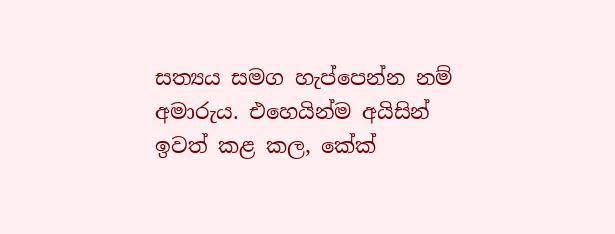සත්‍යය සමග හැප්පෙන්න නම් අමාරුය. එහෙයින්ම අයිසින් ඉවත් කළ කල, කේක්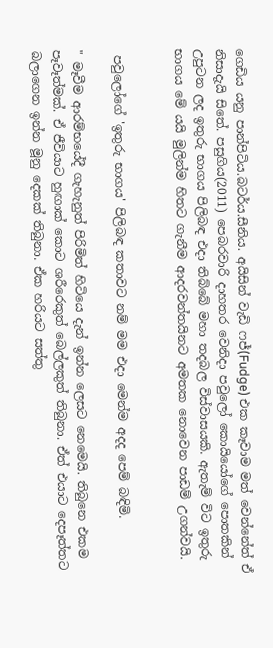ගෙඩිය යනු පාන්පිටිය.බටර්ය.සීනිය. අයිසින් වැඩි ෆජ්(Fudge) එක කෑවාම මත් වෙන්නේත් ඒ නිසාදැ‍යි සිතේ. පසුගිය(2011) පෙබරවාරි දාහතර වෙනිදා පවුලෝ කොයියෝගේ පොතකින් උපුටන ලද ඉතුරු භාගය පිලිබඳ එදා තිබ්බේ මහා තදබල විස්වාසයකි. ඇතැම් විට ඉතුරු භාගය මේ යයි මුලින්ම හිතට ගැනීම ආදරවන්තයිනට අමතක නොවෙන පාඩම් උගන්වයි.


 පවුලෝගේ 'ඉතුරු භාගය' පිලිබඳ කතාවට නම් මම එදා මෙන්ම අදද පෙම් බඳිමි.

" මෑවීම ආරම්භයේදී ගැහැනුත් පිරිමිත් හිටියෙ දැන් ඉන්න ලෙසට නෙමෙයි. තිබුනෙ එකම පෑවෑත්මක්. ඒ ජීවියාට හුඟාක් කොට ශරීරෙකුත් බෙල්ලකුත් තිබුනා. ඒත් එයාට දෙපෑත්තට බලාගෙන ඉන්න මූනු දෙකක් තිබුනා. ඒක හරියට සත්තු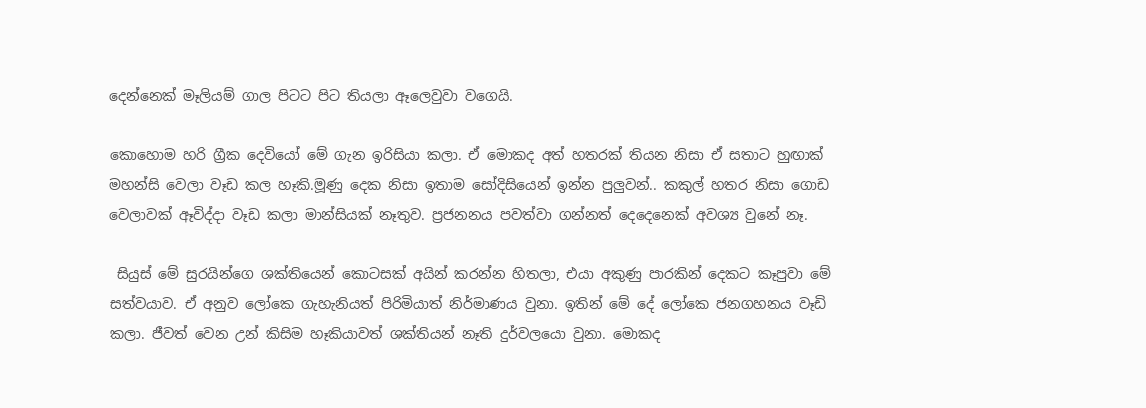දෙන්නෙක් මෑලියම් ගාල පිටට පිට තියලා ඈලෙවුවා වගෙයි.

කොහොම හරි ග්‍රීක දෙවියෝ මේ ගැන ඉරිසියා කලා. ඒ මොකද අත් හතරක් තියන නිසා ඒ සතාට හුඟාක් මහන්සි වෙලා වෑඩ කල හෑකි.මූණු දෙක නිසා ඉතාම සෝදිසියෙන් ඉන්න පුලුවන්.. කකුල් හතර නිසා ගොඩ වෙලාවක් ඈවිද්දා වෑඩ කලා මාන්සියක් නෑතුව. ප්‍රජනනය පවත්වා ගන්නත් දෙදෙනෙක් අවශ්‍ය වුනේ නෑ.

 සියුස් මේ සුරයින්ගෙ ශක්තියෙන් කොටසක් අයින් කරන්න හිතලා, එයා අකුණු පාරකින් දෙකට කෑපුවා මේ සත්වයාව. ඒ අනුව ලෝකෙ ගැහැනියත් පිරිමියාත් නිර්මාණය වුනා. ඉතින් මේ දේ ලෝකෙ ජනගහනය වෑඩි කලා. ජීවත් වෙන උන් කිසිම හෑකියාවත් ශක්තියන් නෑති දුර්වලයො වුනා. මොකද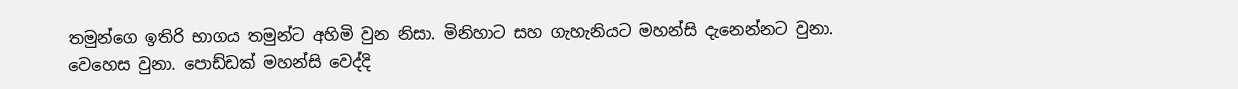තමුන්ගෙ ඉතිරි භාගය තමුන්ට අහිමි වුන නිසා. මිනිහාට සහ ගැහැනියට මහන්සි දැනෙන්නට වුනා. වෙහෙස වුනා. පොඩ්ඩක් මහන්සි වෙද්දි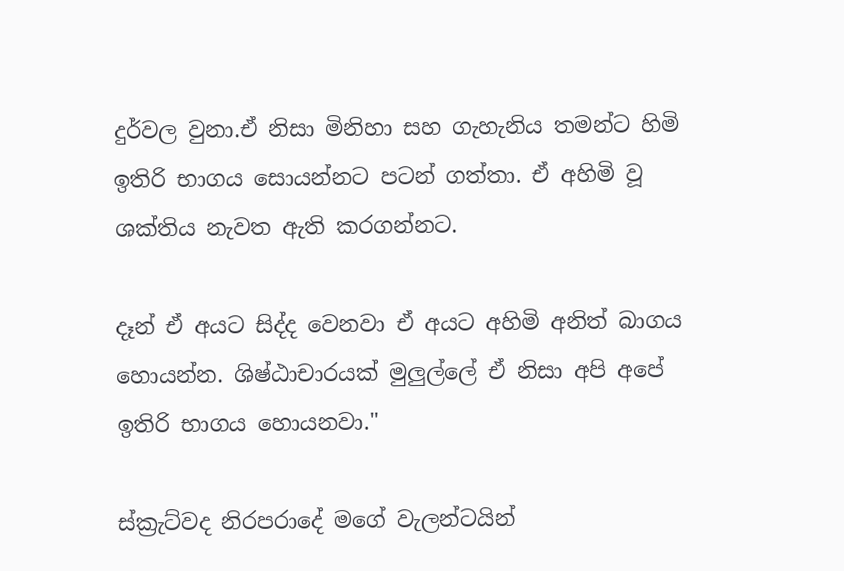දුර්වල වුනා.ඒ නිසා මිනිහා සහ ගැහැනිය තමන්ට හිමි ඉතිරි භාගය සොයන්නට පටන් ගත්තා. ඒ අහිමි වූ ශක්තිය නැවත ඇති කරගන්නට.

දෑන් ඒ අයට සිද්ද වෙනවා ඒ අයට අහිමි අනිත් බාගය හොයන්න. ශිෂ්ඨාචාරයක් මුලුල්ලේ ඒ නිසා අපි අපේ ඉතිරි භාගය හොයනවා."

ස්ක්‍රැට්වද නිරපරාදේ මගේ වැලන්ටයින්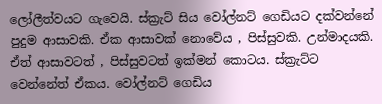ලෝලීත්වයට ගැවෙයි. ස්ක්‍රැට් සිය වෝල්නට් ගෙඩියට දක්වන්නේ පුදුම ආසාවකි. ඒක ආසාවක් නොවේය , පිස්සුවකි. උන්මාදයකි. ඒත් ආසාවටත් , පිස්සුවටත් ඉක්මන් කොටය. ස්ක්‍රැට්ට වෙන්නේත් ඒකය. වෝල්නට් ගෙඩිය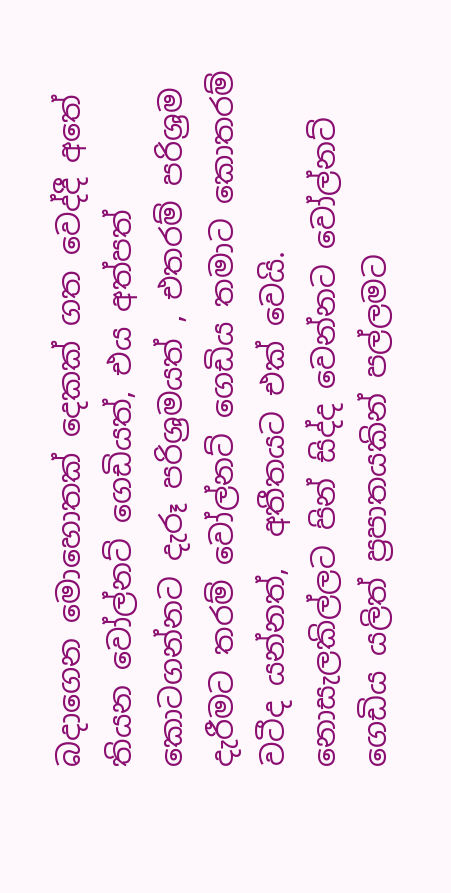බදාගෙන මොහොතක් දෙකක් ගත වෙද්දී අතේ තියන වෝල්නට් ගෙඩියත්, එය අත්පත් කොටගන්නට දැරූ පරිශ්‍රමයත් , එතරම් පරිශ්‍රම දැරීමට තරම් වෝල්නට් ගෙඩිය තමාට කොතරම් වටීද යන්නත්,  අතීතයට එක් වෙයි. නොසැලකිල්ලට පින් සිද්ද වෙන්නට වෝල්නට් ගෙඩිය යලිත් ප්‍රපාතයකින් පල්ලමට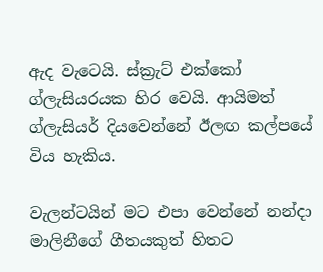ඇද වැටෙයි. ස්ක්‍රැට් එක්කෝ ග්ලැසියරයක හිර වෙයි. ආයිමත් ග්ලැසියර් දියවෙන්නේ ඊලඟ කල්පයේ විය හැකිය.

වැලන්ටයින් මට එපා වෙන්නේ නන්දා මාලිනීගේ ගීතයකුත් හිතට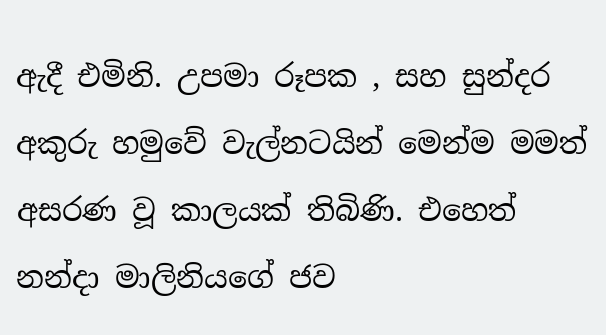ඇදී එමිනි. උපමා රූපක , සහ සුන්දර අකුරු හමුවේ වැල්නටයින් මෙන්ම මමත් අසරණ වූ කාලයක් තිබිණි. එහෙත් නන්දා මාලිනියගේ ජව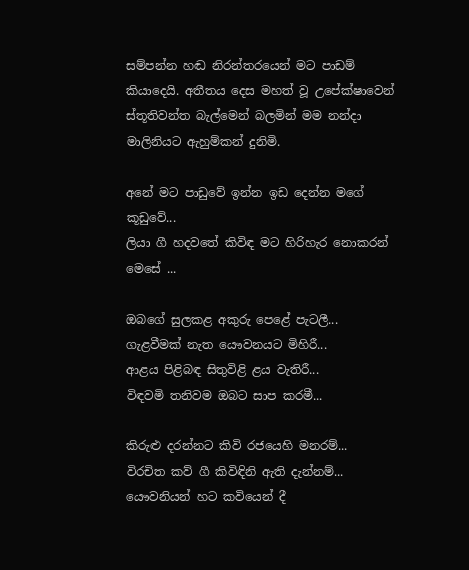සම්පන්න හඬ නිරන්තරයෙන් මට පාඩම් කියාදෙයි. අතීතය දෙස මහත් වූ උපේක්ෂාවෙන් ස්තූතිවන්ත බැල්මෙන් බලමින් මම නන්දා මාලිනියට ඇහුම්කන් දුනිමි.

අනේ මට පාඩුවේ ඉන්න ඉඩ දෙන්න මගේ කූඩුවේ...
ලියා ගී හදවතේ කිවිඳ මට හිරිහැර නොකරන් මෙසේ ...

ඔබගේ සුලකළ අකුරු පෙ‍ළේ පැටලී...
ගැළවීමක් නැත ‍යෞවනයට මිහිරී...
ආළය පිළිබඳ සිතුවිළි ළය වැතිරී...
විඳවමි තනිවම ඔබට සාප කරමී...

කිරුළු දරන්නට කිවි රජයෙහි මනරම්...
විරචිත කව් ගී කිවිඳිනි ඇති දැන්නම්...
යෞවනියන් හට කවියෙන් දී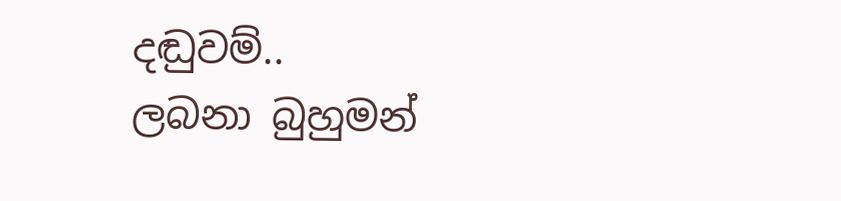දඬුවම්..
ලබනා බුහුමන්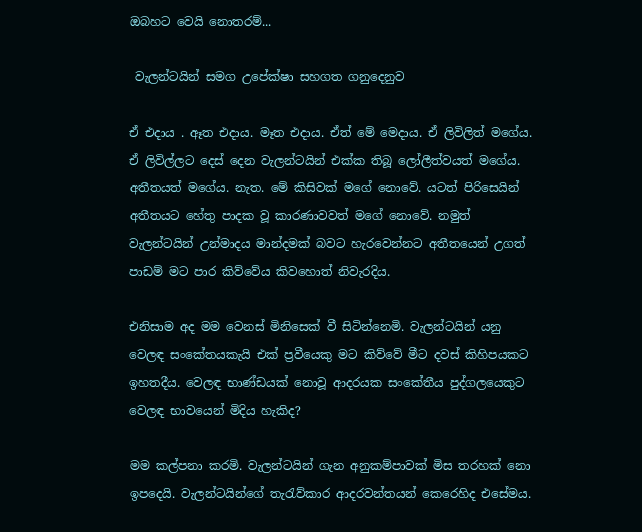ඔබහට වෙයි නොතරම්...

 වැලන්ටයින් සමග උපේක්ෂා සහගත ගනුදෙනුව

ඒ එදාය . ඈත එදාය. මෑත එදාය. ඒත් මේ මෙදාය. ඒ ලිවිලිත් මගේය. ඒ ලිවිල්ලට දෙස් දෙන වැලන්ටයින් එක්ක තිබූ ලෝලීත්වයත් මගේය. අතීතයත් මගේය. නැත. මේ කිසිවක් මගේ නොවේ. යටත් පිරිසෙයින් අතීතයට හේතු පාදක වූ කාරණාවවත් මගේ නොවේ. නමුත් වැලන්ටයින් උන්මාදය මාන්දමක් බවට හැරවෙන්නට අතීතයෙන් උගත් පාඩම් මට පාර කිව්වේය කිවහොත් නිවැරදිය.

එනිසාම අද මම වෙනස් මිනිසෙක් වී සිටින්නෙමි. වැලන්ටයින් යනු වෙලඳ සංකේතයකැයි එක් ප්‍රවීයෙකු මට කිව්වේ මීට දවස් කිහිපයකට ඉහතදීය. වෙලඳ භාණ්ඩයක් නොවූ ආදරයක සංකේතීය පුද්ගලයෙකුට වෙලඳ භාවයෙන් මිදිය හැකිද?

මම කල්පනා කරමි. වැලන්ටයින් ගැන අනුකම්පාවක් මිස තරහක් නො ඉපදෙයි. වැලන්ටයින්ගේ තැරැව්කාර ආදරවන්තයන් කෙරෙහිද එසේමය.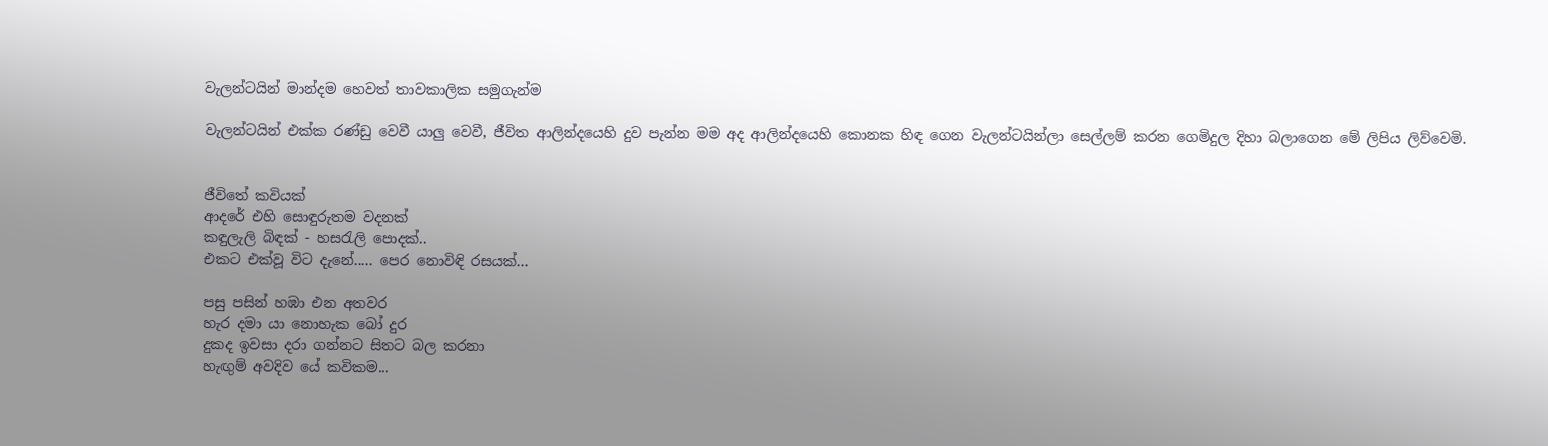වැලන්ටයින් මාන්දම හෙවත් තාවකාලික සමුගැන්ම

වැලන්ටයින් එක්ක රණ්ඩු වෙවී යාලු වෙවී, ජීවිත ආලින්දයෙහි දුව පැන්න මම අද ආලින්දයෙහි කොනක හිඳ ගෙන වැලන්ටයින්ලා සෙල්ලම් කරන ගෙමිදුල දිහා බලාගෙන මේ ලිපිය ලිව්වෙමි.


ජීවිතේ කවියක්
ආදරේ එහි සොඳුරුතම වදනක්
කඳුලැලි බිඳක් - හස‍රැලි පොදක්..
එකට එක්වූ විට දැනේ..... පෙර නොවිඳි රසයක්...

පසු පසින් හඹා එන අතවර
හැර දමා යා නොහැක බෝ දුර
දුකද ඉවසා දරා ගන්නට සිතට බල කරනා
හැඟුම් අවදිව යේ කවිකම...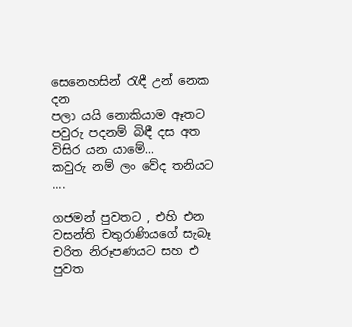සෙනෙහසින් ‍රැඳී උන් නෙක දන
පලා යයි නොකියාම ඈතට
පවුරු පදනම් බිඳී දස අත විසිර යන යාමේ...
කවුරු නම් ලං වේද තනියට ....

ගජමන් පුවතට , එහි එන වසන්ති චතුරාණියගේ සැබෑ චරිත නිරූපණයට සහ එ පුවත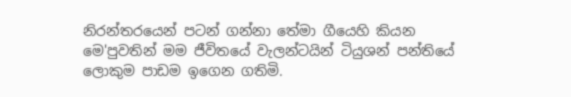නිරන්තරයෙන් පටන් ගන්නා තේමා ගීයෙහි කියන මෙ'පුවතින් මම ජීවිතයේ වැලන්ටයින් ටියුශන් පන්තියේ ලොකුම පාඩම ඉගෙන ගතිමි.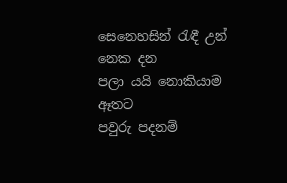සෙනෙහසින් ‍රැඳී උන් නෙක දන
පලා යයි නොකියාම ඈතට
පවුරු පදනම්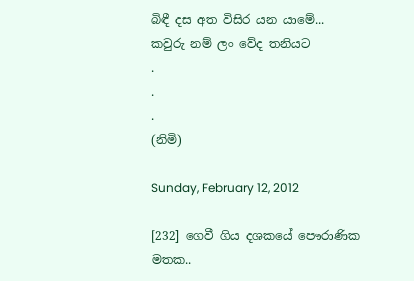බිඳී දස අත විසිර යන යාමේ...
කවුරු නම් ලං වේද තනියට
.
.
.
(නිමි)

Sunday, February 12, 2012

[232] ගෙවී ගිය දශකයේ පෞරාණික මතක..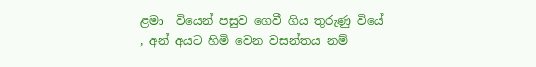ළමා  වියෙන් පසුව ගෙවී ගිය තුරුණු වියේ , අන් අයට හිමි වෙන වසන්තය නම්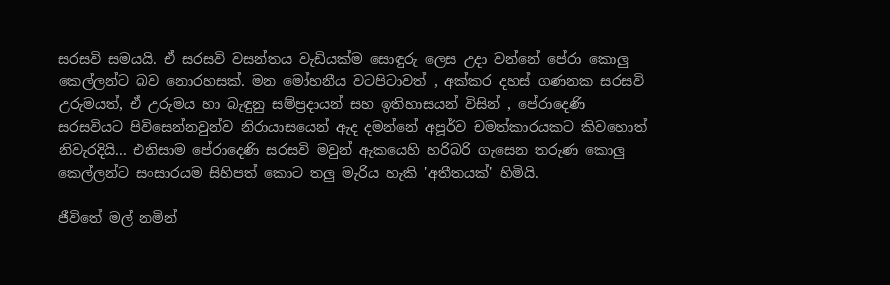සරසවි සමයයි. ඒ සරසවි වසන්තය වැඩියක්ම සොඳුරු ලෙස උදා වන්නේ පේරා කොලු කෙල්ලන්ට බව නොරහසක්. මන මෝහනීය වටපිටාවත් , අක්කර දහස් ගණනක සරසවි උරුමයත්, ඒ උරුමය හා බැඳුනු සම්ප්‍රදායන් සහ ඉතිහාසයන් විසින් , පේරාදෙණි සරසවියට පිවිසෙන්නවුන්ව නිරායාසයෙන් ඇද දමන්නේ අපූර්ව චමත්කාරයකට කිවහොත් නිවැරදියි... එනිසාම පේරාදෙණි සරසවි මවුන් ඇකයෙහි හරිබරි ගැසෙන තරුණ කොලු කෙල්ලන්ට සංසාරයම සිහිපත් කොට තලු මැරිය හැකි 'අතීතයක්' හිමියි.

ජීවිතේ මල් නමින්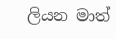ලියන මාත්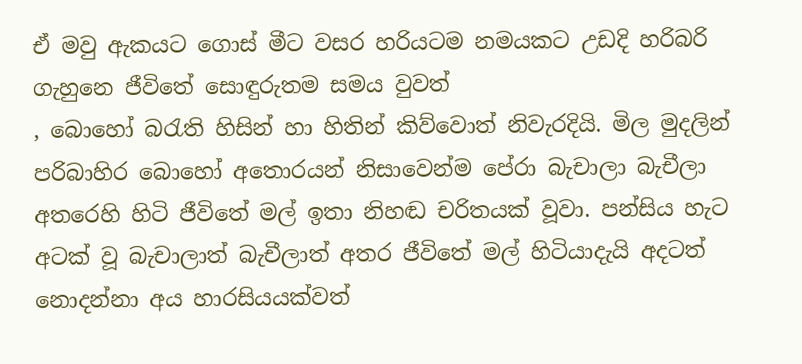ඒ මවු ඇකයට ගොස් මීට වසර හරියටම නමයකට උඩදි හරිබරි ගැහුනෙ ජීවිතේ සොඳුරුතම සමය වුවත්
, බොහෝ බ‍රැති හිසින් හා හිතින් කිව්වොත් නිවැරදියි. මිල මුදලින් පරිබාහිර බොහෝ අතොරයන් නිසාවෙන්ම පේරා බැචාලා බැචීලා අතරෙහි හිටි ජීවිතේ මල් ඉතා නිහඬ චරිතයක් වූවා. පන්සිය හැට අටක් වූ බැචාලාත් බැචීලාත් අතර ජීවිතේ මල් හිටියාදැයි අදටත් නොදන්නා අය හාරසියයක්වත්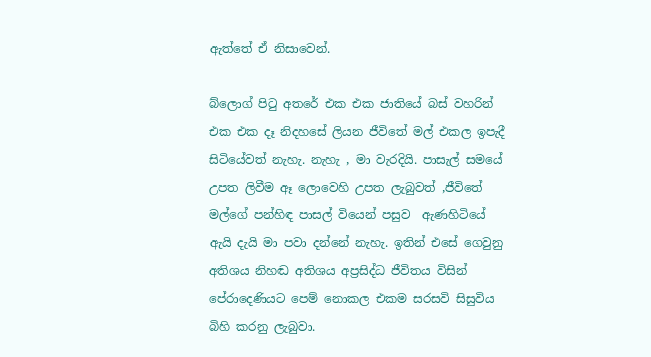ඇත්තේ ඒ නිසාවෙන්.

බ්ලොග් පි‍ටු අතරේ එක එක ජාතියේ බස් වහරින් එක එක දෑ නිදහසේ ලියන ජීවිතේ මල් එකල ඉපැදී සිටියේවත් නැහැ. නැහැ , මා වැරදියි. පාසැල් සමයේ උපත ලිවීම ඈ ලොවෙහි උපත ලැබුවත් ,ජීවිතේ මල්ගේ පන්හිඳ පාසල් වියෙන් පසුව  ඇණහිටියේ ඇයි දැයි මා පවා දන්නේ නැහැ. ඉතින් එසේ ගෙවුනු අතිශය නිහඬ අතිශය අප්‍රසිද්ධ ජීවිතය විසින් පේරාදෙණියට පෙම් නොකල එකම සරසවි සිසුවිය බිහි කරනු ලැබුවා.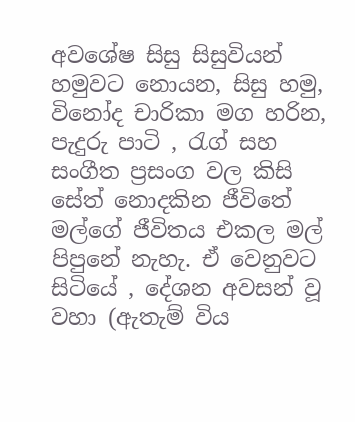අවශේෂ සිසු සිසුවියන් හමුවට නොයන, සිසු හමු, විනෝද චාරිකා මග හරින, පැදුරු පාටි , රැග් සහ සංගීත ප්‍රසංග වල කිසි සේත් නොදකින ජීවිතේ මල්ගේ ජීවිතය එකල මල් පිපුනේ නැහැ. ඒ වෙනුවට සිටියේ , දේශන අවසන් වූ වහා (ඇතැම් විය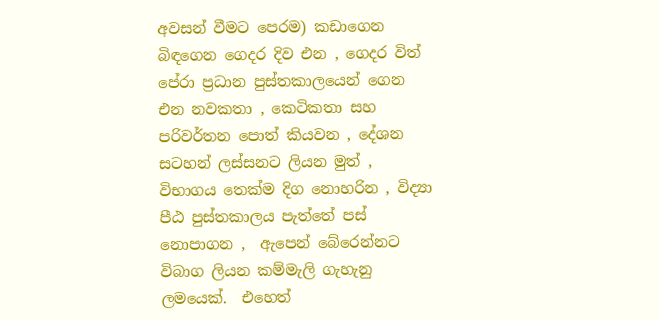අවසන් වීමට පෙරම) කඩාගෙන බිඳගෙන ගෙදර දිව එන , ගෙදර විත් පේරා ප්‍රධාන පුස්තකාලයෙන් ගෙන එන නවකතා , කෙටිකතා සහ පරිවර්තන පොත් කියවන , දේශන සටහන් ලස්සනට ලියන මුත් , විභාගය තෙක්ම දිග නොහරින , විද්‍යා පීඨ පුස්තකාලය පැත්තේ පස් නොපාගන ,  ඇපෙන් බේරෙන්නට විබාග ලියන කම්මැලි ගැහැනු ලමයෙක්.  එහෙත්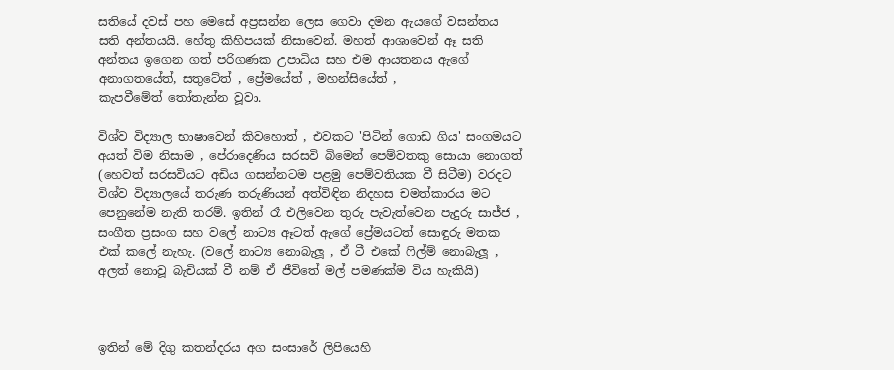සතියේ දවස් පහ මෙසේ අප්‍රසන්න ලෙස ගෙවා දමන ඇයගේ වසන්තය සති අන්තයයි. හේතු කිහිපයක් නිසාවෙන්. මහත් ආශාවෙන් ඈ සති අන්තය ඉගෙන ගත් පරිගණක උපාධිය සහ එම ආයතනය ඇගේ අනාගතයේත්, සතුටේත් , ප්‍රේමයේත් , මහන්සියේත් , කැපවීමේත් ‍තෝතැන්න වූවා.

විශ්ව විද්‍යාල භාෂාවෙන් කිවහොත් , එවකට 'පිටින් ගොඩ ගිය' සංගමයට අයත් විම නිසාම , පේරාදෙණිය සරසවි බිමෙන් පෙම්වතකු සොයා නොගත් (හෙවත් සරසවියට අඩිය ගසන්නටම පළමු පෙම්වතියක වී සිටීම) වරදට විශ්ව විද්‍යාලයේ තරුණ තරුණියන් අත්විඳින නිදහස චමත්කාරය මට පෙනුනේම නැති තරම්. ඉතින් රෑ එලිවෙන තුරු පැවැත්වෙන පැදුරු සාජ්ජ , සංගීත ප්‍රසංග සහ වලේ නාට්‍ය ඈටත් ඇගේ ප්‍රේමයටත් සොඳුරු මතක එක් කලේ නැහැ. (වලේ නාට්‍ය නොබැලූ , ඒ ටී එකේ ‍ෆිල්ම් නොබැලූ , අලත් නොවූ බැචියක් වී නම් ඒ ජීවිතේ මල් පමණක්ම විය හැකියි)



ඉතින් මේ දිගු කතන්දරය අග සංසාරේ ලිපියෙහි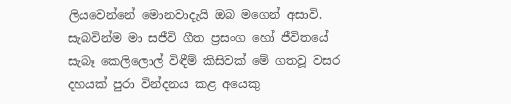ලියවෙන්නේ මොනවාදැයි ඔබ මගෙන් අසාවි. සැබවින්ම මා සජීවි ගීත ප්‍රසංග හෝ ජීවිතයේ සැබෑ කෙලිලොල් විඳීම් කිසිවක් මේ ගතවූ වසර දහයක් පුරා වින්දනය කළ අයෙකු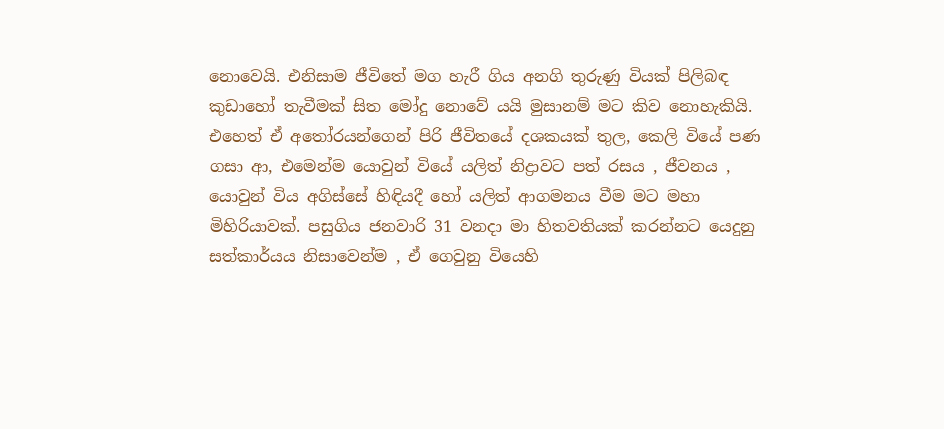නොවෙයි. එනිසාම ජීවිතේ මග හැරී ගිය අනගි තුරුණු වියක් පිලිබඳ කුඩාහෝ තැවීමක් සිත මෝදු නොවේ යයි මුසානම් මට කිව නොහැකියි. එහෙත් ඒ අ‍තෝරයන්ගෙන් පිරි ජීවිතයේ දශකයක් තුල, කෙලි වියේ පණ ගසා ආ, එමෙන්ම යොවුන් වියේ යලිත් නිද්‍රාවට පත් රසය , ජීවනය , යොවුන් විය අගිස්සේ හිඳියදී හෝ යලිත් ආගමනය වීම මට මහා මිහිරියාවක්. පසුගිය ජනවාරි 31 වනදා මා හිතවතියක් කරන්නට යෙදුනු සත්කාර්යය නිසාවෙන්ම , ඒ ගෙවුනු වියෙහි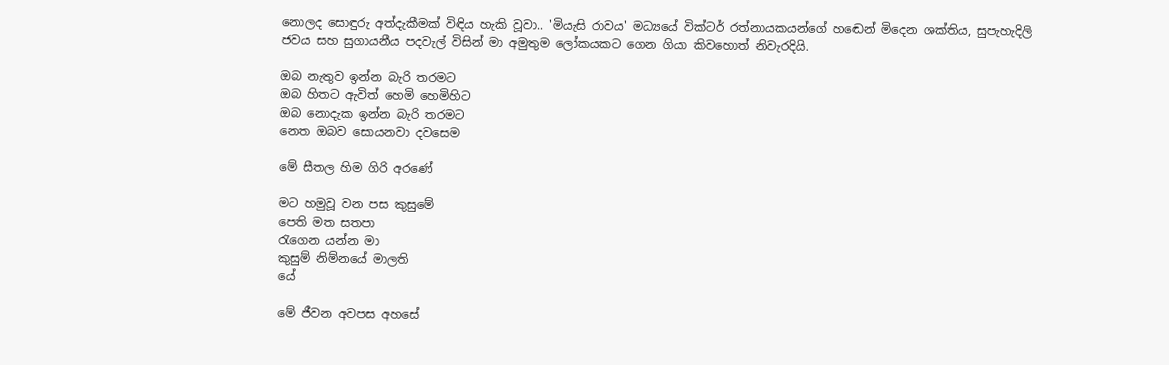නොලද සොඳුරු අත්දැකීමක් විඳිය හැකි වූවා.. 'මියැසි රාවය' මධ්‍යයේ වික්ටර් රත්නායකයන්ගේ හඬෙන් මිදෙන ශක්තිය, සුපැහැදිලි ජවය සහ සුගායනීය පදවැල් විසින් මා අමුතුම ලෝකයකට ගෙන ගියා කිවහොත් නිවැරදියි.

ඔබ නැතුව ඉන්න බැරි තරමට
ඔබ හිතට ඇවිත් හෙමි හෙමිහිට
ඔබ නොදැක ඉන්න බැරි තරමට
නෙත ඔබව සොයනවා දවසෙම

මේ සීතල හිම ගිරි අරණේ

මට හමුවූ වන පස කුසුමේ
පෙති මත සතපා
රැගෙන යන්න මා
කුසුම් නිම්නයේ මාලති
යේ

මේ ජීවන අවපස අහසේ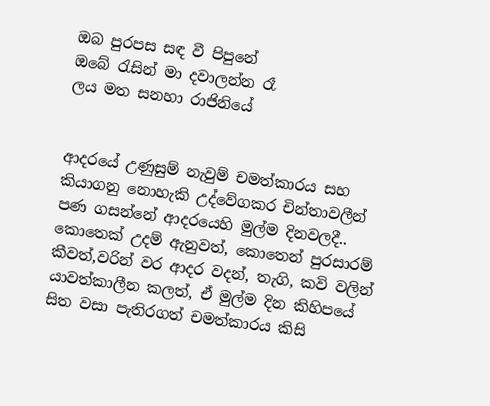ඔබ පුරපස සඳ වී පිපුනේ
ඔබේ ‍රැසින් මා දවාලන්න රෑ
ලය මත සනහා රාජිනියේ


ආදරයේ උණුසුම් නැවුම් චමත්කාරය සහ කියාගනු නොහැකි උද්වේගකර චින්තාවලීන් පණ ගසන්නේ ආදරයෙහි මුල්ම දිනවලදී.. කොතෙක් උදම් ඇනුවත්, කොතෙන් පුරසාරම් කීවත්,වරින් වර ආදර වදන්, තැගි, කවි වලින්  යාවත්කාලීන කලත්, ඒ මුල්ම දින කිහිපයේ සිත වසා පැතිරගත් චමත්කාරය කිසි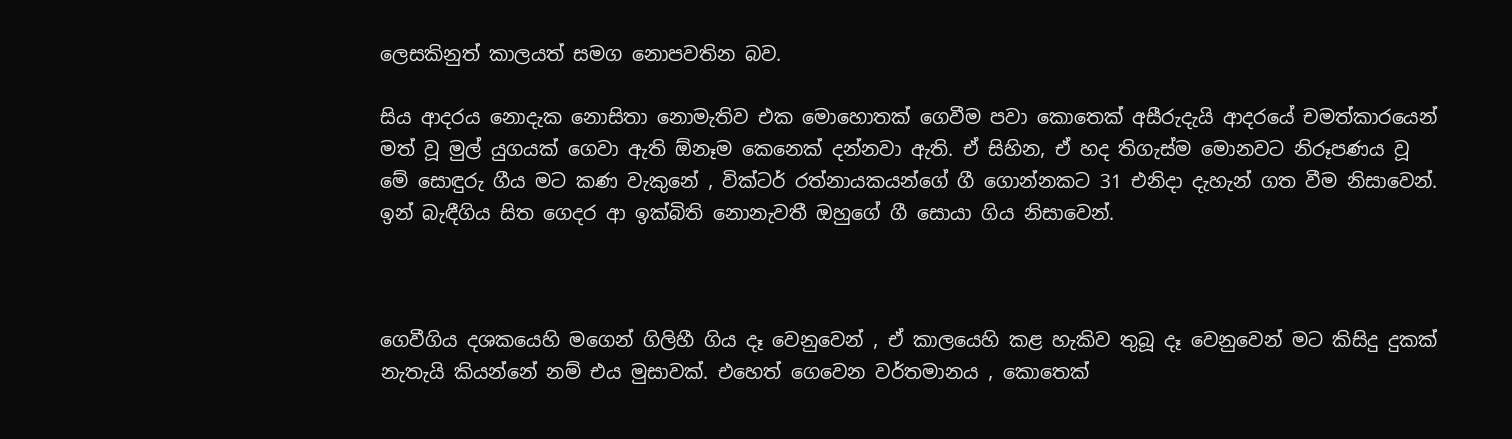ලෙසකිනුත් කාලයත් සමග නොපවතින බව.

සිය ආදරය නොදැක නොසිතා නොමැතිව එක මොහොතක් ගෙවීම පවා කොතෙක් අසීරුදැයි ආදරයේ චමත්කාරයෙන් මත් වූ මුල් යුගයක් ගෙවා ඇති ඕනෑම කෙනෙක් දන්නවා ඇති. ඒ සිහින, ඒ හද තිගැස්ම මොනවට නිරූපණය වූ මේ සොඳුරු ගීය මට කණ වැකුනේ , වික්ටර් රත්නායකයන්ගේ ගී ගොන්නකට 31 එනිදා දැහැන් ගත වීම නිසාවෙන්. ඉන් බැඳීගිය සිත ගෙදර ආ ඉක්බිති නොනැවතී ඔහුගේ ගී සොයා ගිය නිසාවෙන්.



ගෙවීගිය දශකයෙහි මගෙන් ගිලිහී ගිය දෑ වෙනුවෙන් , ඒ කාලයෙහි කළ හැකිව තුබූ දෑ වෙනුවෙන් මට කිසිදු දුකක් නැතැයි කියන්නේ නම් එය මුසාවක්. එහෙත් ගෙවෙන වර්තමානය , කොතෙක්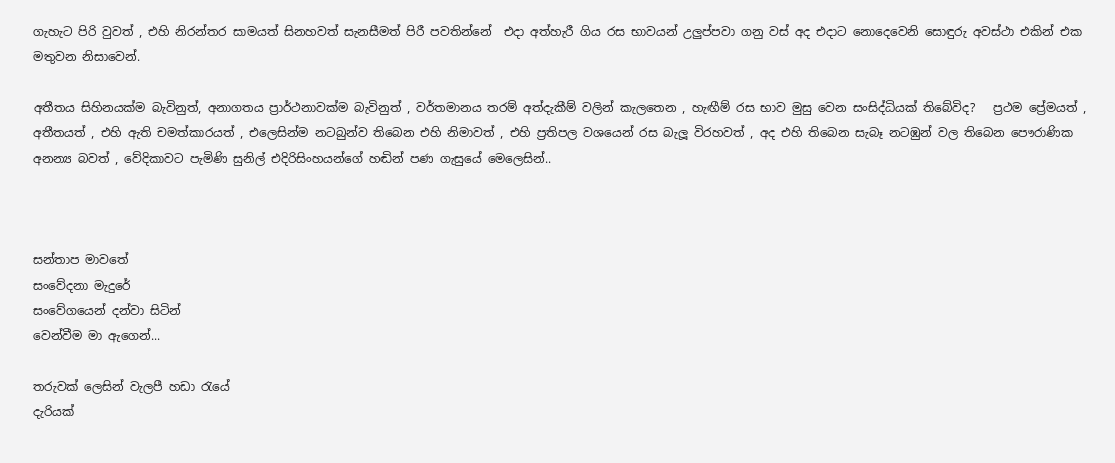ගැහැට පිරි වුවත් , එහි නිරන්තර සාමයත් සිනහවත් සැනසීමත් පිරී පවතින්නේ  එදා අත්හැරී ගිය රස භාවයන් උලුප්පවා ගනු වස් අද එදාට නොදෙවෙනි සොඳුරු අවස්ථා එකින් එක මතුවන නිසාවෙන්.

අතීතය සිහිනයක්ම බැවිනුත්, අනාගතය ප්‍රාර්ථනාවක්ම බැවිනුත් , වර්තමානය තරම් අත්දැකීම් වලින් කැලතෙන , හැඟීම් රස භාව මුසු වෙන සංසිද්ධියක් තිබේවිද?   ප්‍රථම ප්‍රේමයත් , අතීතයත් , එහි ඇති චමත්කාරයත් , එලෙසින්ම නටබුන්ව තිබෙන එහි නිමාවත් , එහි ප්‍රතිපල වශයෙන් රස බැලූ විරහවත් , අද එහි තිබෙන සැබෑ නටඹුන් වල තිබෙන පෞරාණික අනන්‍ය බවත් , වේදිකාවට පැමිණි සුනිල් එදිරිසිංහයන්ගේ හඬින් පණ ගැසුයේ මෙලෙසින්..



සන්තාප මාවතේ
සංවේදනා මැදුරේ
සංවේගයෙන් දන්වා සිටින්
වෙන්වීම මා ඇගෙන්...

තරුවක් ලෙසින් වැලපී හඩා රැයේ
දැරියක්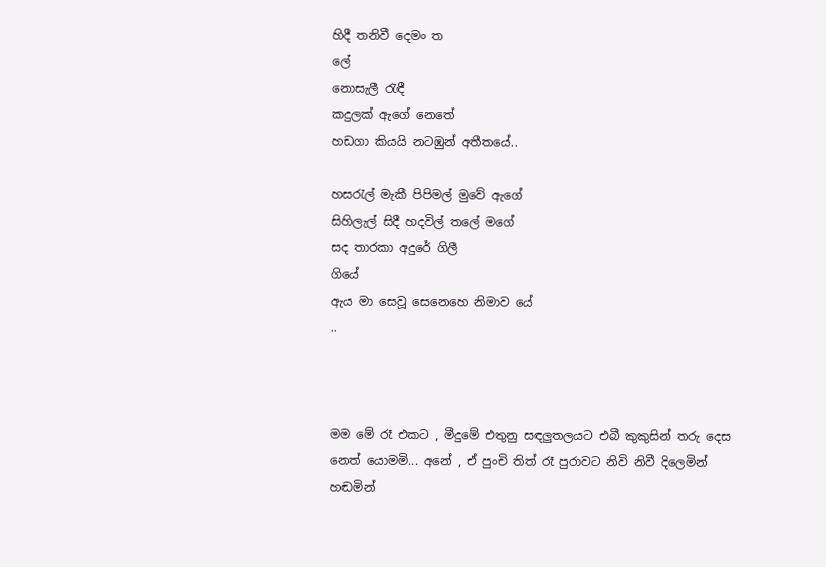හිදී තනිවී දෙමං ත
ලේ
නොසැලී රැඳී
කදුලක් ඇගේ නෙතේ
හඩගා කියයි නටඹුන් අතීතයේ..

හසරැල් මැකී පිපිමල් මුවේ ඇගේ
සිහිලැල් සිදී හදවිල් තලේ මගේ
සද තාරකා අදුරේ ගිලී
ගියේ
ඇය මා සෙවූ සෙනෙහෙ නිමාව යේ
..



මම මේ රෑ එකට , මීදුමේ එතුනු සඳලුතලයට එබී කුකුසින් තරු දෙස නෙත් යොමමි... අනේ , ඒ පුංචි තිත් රෑ පුරාවට නිවි නිවී දිලෙමින් හඬමින්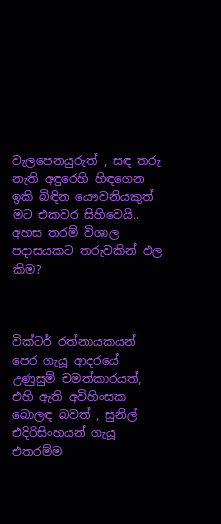වැලපෙනයුරුත් , සඳ තරු නැති අඳුරෙහි හිඳගෙන ඉකි බිඳින යෞවනියකුත් මට එකවර සිහිවෙයි.. අහස තරම් විශාල පදාසයකට තරුවකින් ඵල කිම?



වික්ටර් රත්නායකයන් පෙර ගැයූ ආදරයේ උණුසුම් චමත්කාරයත්, එහි ඇති අවිහිංසක බොලඳ බවත් , සුනිල් එදිරිසිංහයන් ගැයූ එතරම්ම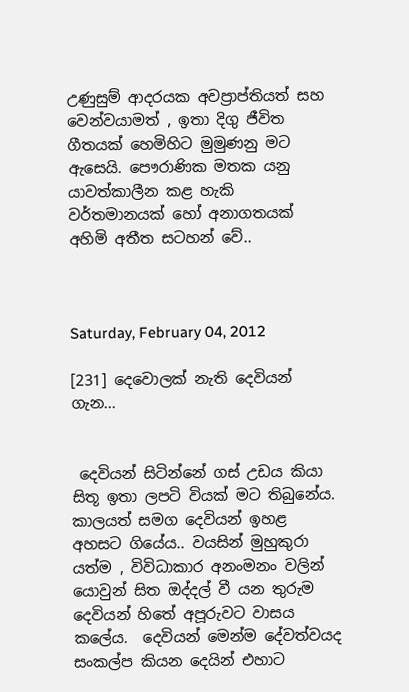උණුසුම් ආදරයක අවප්‍රාප්තියත් සහ වෙන්වයාමත් , ඉතා දිගු ජීවිත ගීතයක් හෙමිහිට මුමුණනු මට ඇසෙයි. පෞරාණික මතක යනු යාවත්කාලීන කළ හැකි වර්තමානයක් හෝ අනාගතයක් අහිමි අතීත සටහන් වේ..



Saturday, February 04, 2012

[231] දෙවොලක් නැති දෙවියන් ගැන...


 දෙවියන් සිටින්නේ ගස් උඩය කියා සිතූ ඉතා ලපටි වියක් මට තිබුනේය. කාලයත් සමග දෙවියන් ඉහළ අහසට ගියේය.. වයසින් මුහුකුරා යත්ම , විවිධාකාර අනංමනං වලින් යොවුන් සිත ඔද්දල් වී යන තුරුම දෙවියන් හිතේ අපූරුවට වාසය  කලේය.  දෙවියන් මෙන්ම දේවත්වයද සංකල්ප කියන දෙයින් එහාට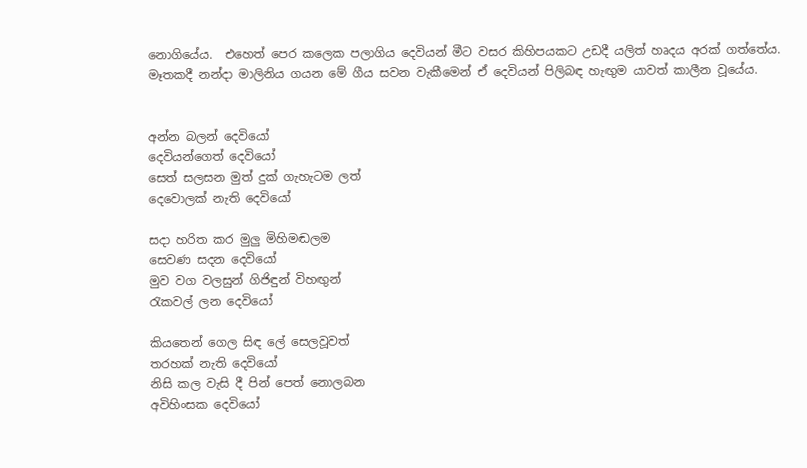නොගියේය.  එහෙත් පෙර කලෙක පලාගිය දෙවියන් මීට වසර කිහිපයකට උඩදී යලිත් හෘදය අරක් ගත්තේය. මෑතකදී නන්දා මාලිනිය ගයන මේ ගීය සවන වැකීමෙන් ඒ දෙවියන් පිලිබඳ හැඟුම යාවත් කාලීන වූයේය.


අන්න බලන් දෙවියෝ
දෙවියන්ගෙත් දෙවියෝ
සෙත් සලසන මුත් දුක් ගැහැටම ලත්
දෙවොලක් නැති දෙවියෝ

සදා හරිත කර මුලු මිහිමඬලම
සෙවණ සදන දෙවියෝ
මුව වග වලසුන් ගිජිඳුන් විහඟුන් ‍
රැකවල් ලන දෙවියෝ

කියතෙන් ගෙල සිඳ ලේ සෙලවූවත්
තරහක් නැති දෙවියෝ
නිසි කල වැසි දී පින් පෙත් නොලබන
අවිහිංසක දෙවියෝ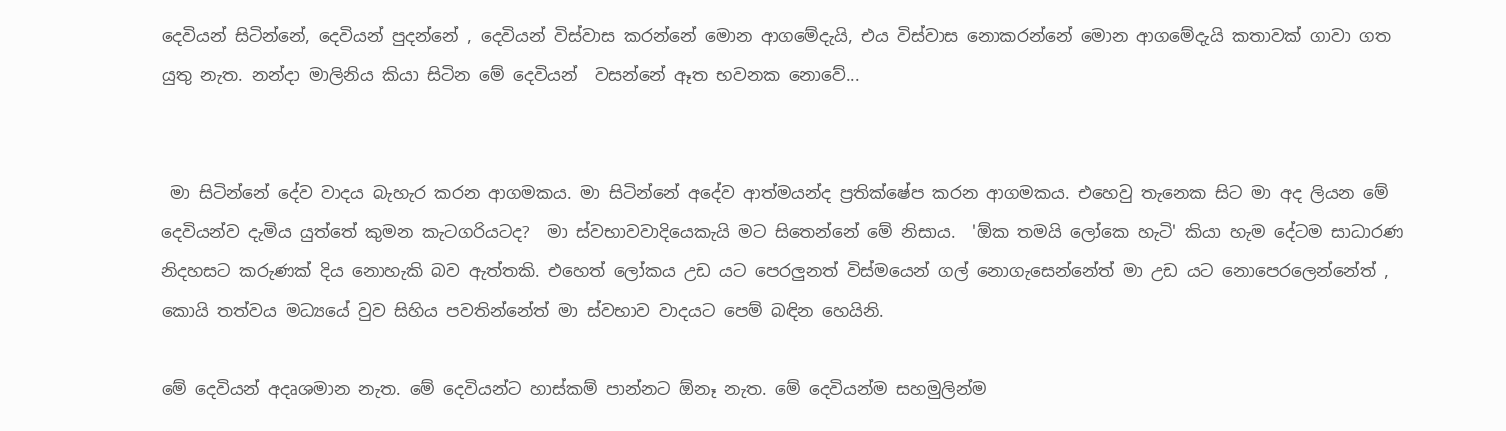දෙවියන් සිටින්නේ, දෙවියන් පුදන්නේ , දෙවියන් විස්වාස කරන්නේ මොන ආගමේදැයි, එය විස්වාස නොකරන්නේ මොන ආගමේදැයි කතාවක් ගාවා ගත යුතු නැත. නන්දා මාලිනිය කියා සිටින මේ දෙවියන්  වසන්නේ ඈත භවනක නොවේ...


 මා සිටින්නේ දේව වාදය බැහැර කරන ආගමකය. මා සිටින්නේ අදේව ආත්මයන්ද ප්‍රතික්ෂේප කරන ආගමකය. එහෙවු තැනෙක සිට මා අද ලියන මේ දෙවියන්ව දැමිය යුත්තේ කුමන කැටගරියටද?  මා ස්වභාවවාදියෙකැයි මට සිතෙන්නේ මේ නිසාය.  'ඕක තමයි ලෝකෙ හැටි' කියා හැම දේටම සාධාරණ නිදහසට කරුණක් දිය නොහැකි බව ඇත්තකි. එහෙත් ලෝකය උඩ යට පෙරලුනත් විස්මයෙන් ගල් නොගැසෙන්නේත් මා උඩ යට නොපෙරලෙන්නේත් , කොයි තත්වය මධ්‍යයේ වුව සිහිය පවතින්නේත් මා ස්වභාව වාදයට පෙම් බඳින හෙයිනි.

මේ දෙවියන් අදෘශමාන නැත. මේ දෙවියන්ට හාස්කම් පාන්නට ඕනෑ නැත. මේ දෙවියන්ම සහමුලින්ම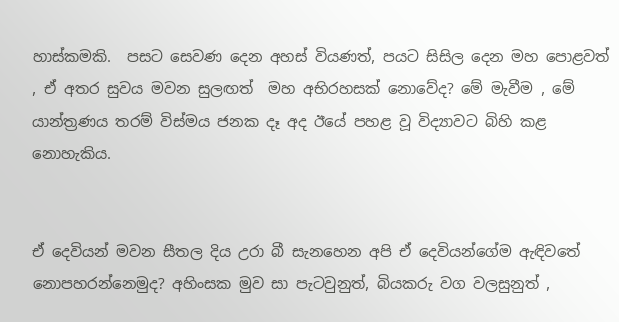හාස්කමකි.  පසට සෙවණ දෙන අහස් වියණත්, පයට සිසිල දෙන මහ පොළවත් , ඒ අතර සුවය මවන සුලඟත්  මහ අභිරහසක් නොවේද? මේ මැවීම , මේ යාන්ත්‍රණය තරම් විස්මය ජනක දෑ අද ඊයේ පහළ වූ විද්‍යාවට බිහි කළ නොහැකිය.


ඒ දෙවියන් මවන සීතල දිය උරා බී සැනහෙන අපි ඒ දෙවියන්ගේම ඇඳිවතේ නොපහරන්නෙමුද? අහිංසක මුව සා පැටවුනුත්, බියකරු වග වලසුනුත් ,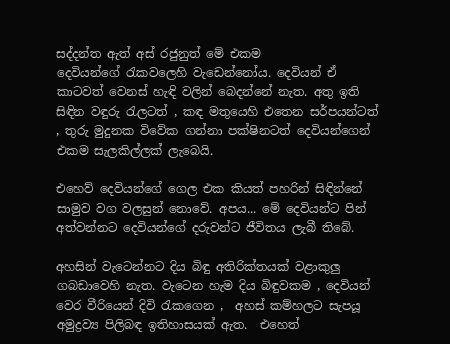සද්දන්ත ඇත් අස් රජුනුත් මේ එකම දෙවියන්ගේ ‍රැකවලෙහි වැඩෙන්නෝය. දෙවියන් ඒ කාටවත් වෙනස් හැඳි වලින් බෙදන්නේ නැත. අතු ඉති සිඳින වඳුරු ‍රැලටත් , කඳ මතුයෙහි එතෙන සර්පයන්ටත් , තුරු මුදුනක විවේක ගන්නා පක්ෂිනටත් දෙවියන්ගෙන් එකම සැලකිල්ලක් ලැබෙයි.

එහෙව් දෙවියන්ගේ ගෙල එක කියත් පහරින් සිඳින්නේ සාමුව වග වලසුන් නොවේ. අපය... මේ දෙවියන්ට පින් අත්වන්නට දෙවියන්ගේ දරුවන්ට ජීවිතය ලැබී තිබේ.

අහසින් වැටෙන්නට දිය බිඳු අතිරික්තයක් වළාකුලු ගබඩාවෙහි නැත. වැටෙන හැම දිය බිඳුවකම , දෙවියන් වෙර වීරියෙන් දිවි ‍රැකගෙන ,  අහස් කම්හලට සැපයූ අමුද්‍රව්‍ය පිලිබඳ ඉතිහාසයක් ඇත.  එහෙත්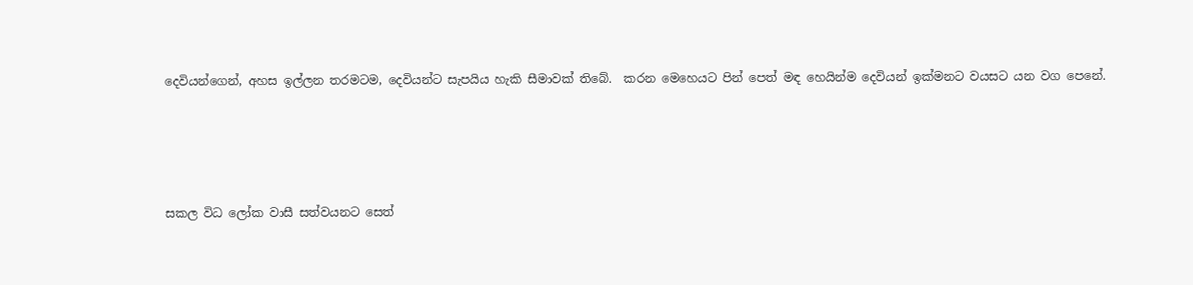දෙවියන්ගෙන්, අහස ඉල්ලන තරමටම, දෙවියන්ට සැපයිය හැකි සීමාවක් තිබේ.  කරන මෙහෙයට පින් පෙත් මඳ හෙයින්ම දෙවියන් ඉක්මනට වයසට යන වග පෙනේ.




සකල විධ ලෝක වාසී සත්වයනට සෙත්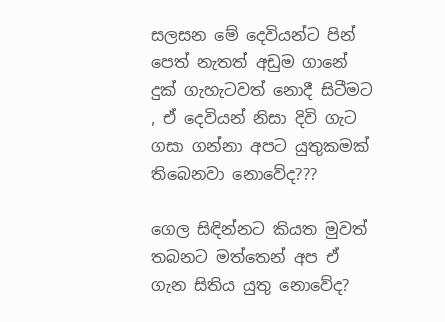සලසන මේ දෙවියන්ට පින් පෙත් නැතත් අඩුම ගානේ දුක් ගැහැටවත් නොදී සිටීමට , ඒ දෙවියන් නිසා දිවි ගැට ගසා ගන්නා අපට යුතුකමක් තිබෙනවා නොවේද???

ගෙල සිඳින්නට කියත මුවත් තබනට මත්තෙන් අප ඒ ගැන සිතිය යුතු නොවේද?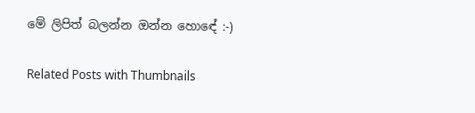මේ ලිපිත් බලන්න ඔන්න හොඳේ :-)

Related Posts with Thumbnails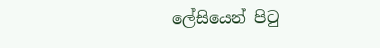ලේසියෙන් පිටු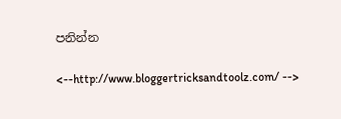පනින්න

<--http://www.bloggertricksandtoolz.com/ -->